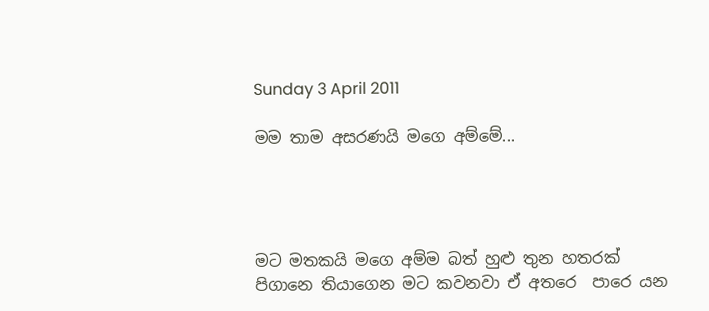Sunday 3 April 2011

මම තාම අසරණයි මගෙ අම්මේ...




මට මතකයි මගෙ අම්ම බත් හුළු තුන හතරක් පිගානෙ තියාගෙන මට කවනවා ඒ අතරෙ  පාරෙ යන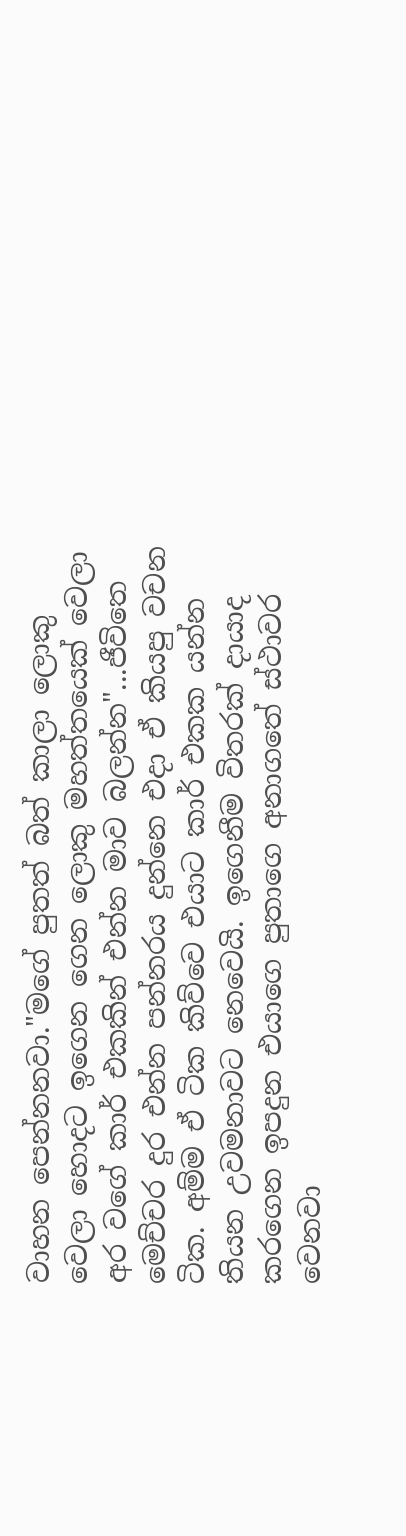වාහන පෙන්නනවා."මගේ පුතත් බත් කාලා ලොකු වෙලා හොදට ඉගෙන ගෙන ලොකු මහත්තයෙක් වෙලා අර වගේ කාර් එකකින් එන්න මාව බලන්න"...ජීවිතෙ මෙච්චර දුර එන්න පන්නරය දුන්නෙ එදා ඒ කියපු වචන ටික. අම්ම ඒ ටික කිව්වෙ එයාට කාර් එකක යන්න තියන උවමනාවට නෙවෙයි. ඉගෙනීම විතරක් දායාද කරගෙන ඉපදුන එයාගෙ පුතාගෙ අනාගතේ ස්ථාවර වෙනවා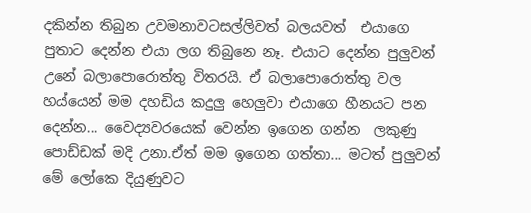දකින්න තිබුන උවමනාවටසල්ලිවත් බලයවත්  එයාගෙ පුතාට දෙන්න එයා ලග තිබුනෙ නෑ. එයාට දෙන්න පුලුවන් උනේ බලාපොරොත්තු විතරයි. ඒ බලාපොරොත්තු වල හය්යෙන් මම දහඩිය කදුලු හෙලුවා එයාගෙ හීනයට පන දෙන්න... වෛද්‍යවරයෙක් වෙන්න ඉගෙන ගන්න  ලකුණු පොඩ්ඩක් මදි උනා.ඒත් මම ඉගෙන ගත්තා... මටත් පුලුවන් මේ ලෝකෙ දියුණුවට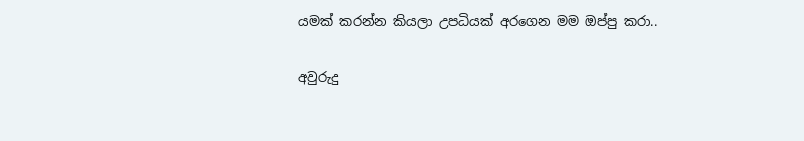යමක් කරන්න කියලා උපධියක් අරගෙන මම ඔප්පු කරා..

අවුරුදු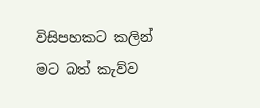විසිපහකට කලින් මට බත් කැව්ව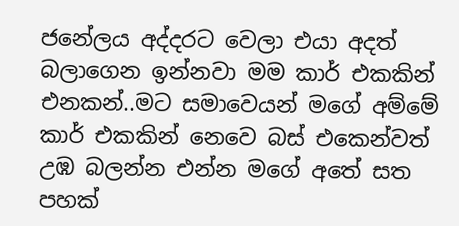ජනේලය අද්දරට වෙලා එයා අදත් බලාගෙන ඉන්නවා මම කාර් එකකින් එනකන්..මට සමාවෙයන් මගේ අම්මේ කාර් එකකින් නෙවෙ බස් එකෙන්වත් උඹ බලන්න එන්න මගේ අතේ සත පහක්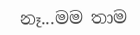නෑ...මම තාම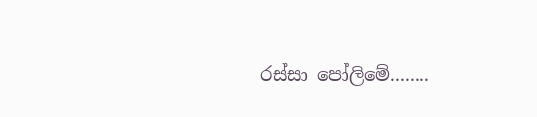රස්සා පෝලිමේ........